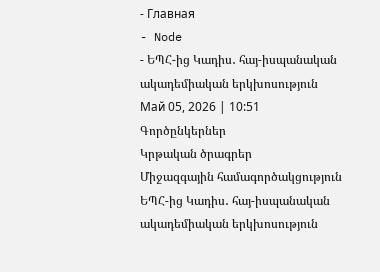- Главная
- Node
- ԵՊՀ-ից Կադիս․ հայ-իսպանական ակադեմիական երկխոսություն
Май 05, 2026 | 10:51
Գործընկերներ
Կրթական ծրագրեր
Միջազգային համագործակցություն
ԵՊՀ-ից Կադիս․ հայ-իսպանական ակադեմիական երկխոսություն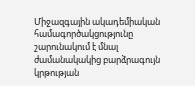Միջազգային ակադեմիական համագործակցությունը շարունակում է մնալ ժամանակակից բարձրագույն կրթության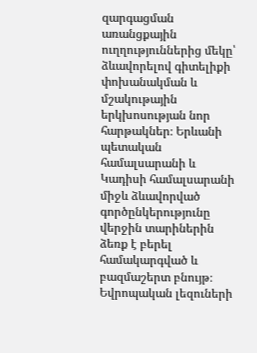զարգացման առանցքային ուղղություններից մեկը՝ ձևավորելով գիտելիքի փոխանակման և մշակութային երկխոսության նոր հարթակներ։ Երևանի պետական համալսարանի և Կադիսի համալսարանի միջև ձևավորված գործընկերությունը վերջին տարիներին ձեռք է բերել համակարգված և բազմաշերտ բնույթ։
Եվրոպական լեզուների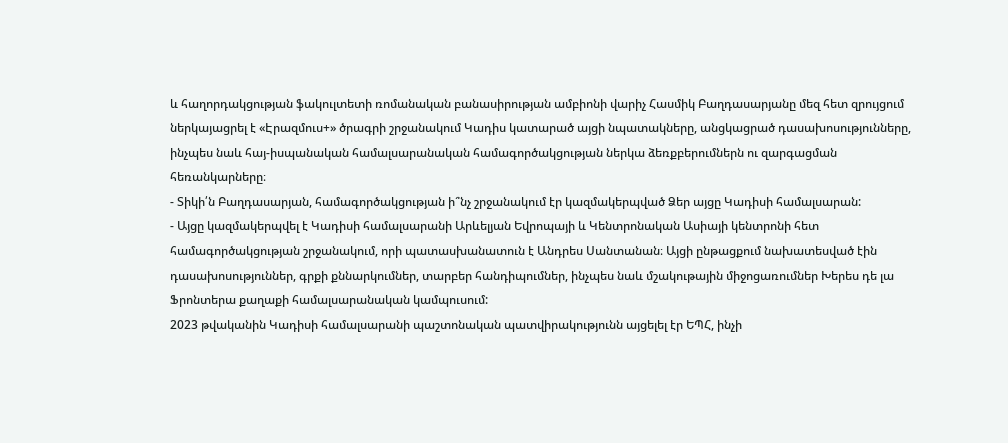և հաղորդակցության ֆակուլտետի ռոմանական բանասիրության ամբիոնի վարիչ Հասմիկ Բաղդասարյանը մեզ հետ զրույցում ներկայացրել է «Էրազմուս+» ծրագրի շրջանակում Կադիս կատարած այցի նպատակները, անցկացրած դասախոսությունները, ինչպես նաև հայ-իսպանական համալսարանական համագործակցության ներկա ձեռքբերումներն ու զարգացման հեռանկարները։
- Տիկի՛ն Բաղդասարյան, համագործակցության ի՞նչ շրջանակում էր կազմակերպված Ձեր այցը Կադիսի համալսարան:
- Այցը կազմակերպվել է Կադիսի համալսարանի Արևելյան Եվրոպայի և Կենտրոնական Ասիայի կենտրոնի հետ համագործակցության շրջանակում, որի պատասխանատուն է Անդրես Սանտանան։ Այցի ընթացքում նախատեսված էին դասախոսություններ, գրքի քննարկումներ, տարբեր հանդիպումներ, ինչպես նաև մշակութային միջոցառումներ Խերես դե լա Ֆրոնտերա քաղաքի համալսարանական կամպուսում:
2023 թվականին Կադիսի համալսարանի պաշտոնական պատվիրակությունն այցելել էր ԵՊՀ, ինչի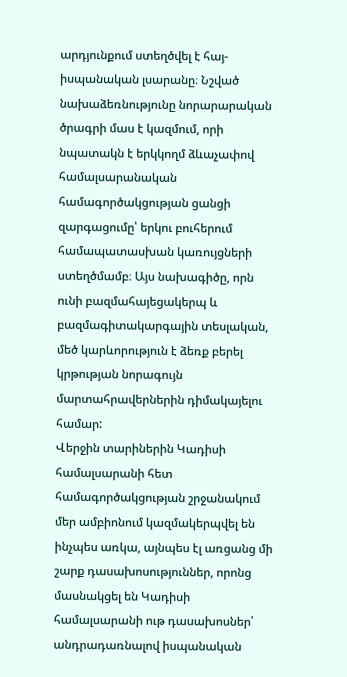արդյունքում ստեղծվել է հայ-իսպանական լսարանը։ Նշված նախաձեռնությունը նորարարական ծրագրի մաս է կազմում, որի նպատակն է երկկողմ ձևաչափով համալսարանական համագործակցության ցանցի զարգացումը՝ երկու բուհերում համապատասխան կառույցների ստեղծմամբ։ Այս նախագիծը, որն ունի բազմահայեցակերպ և բազմագիտակարգային տեսլական, մեծ կարևորություն է ձեռք բերել կրթության նորագույն մարտահրավերներին դիմակայելու համար:
Վերջին տարիներին Կադիսի համալսարանի հետ համագործակցության շրջանակում մեր ամբիոնում կազմակերպվել են ինչպես առկա, այնպես էլ առցանց մի շարք դասախոսություններ, որոնց մասնակցել են Կադիսի համալսարանի ութ դասախոսներ՝ անդրադառնալով իսպանական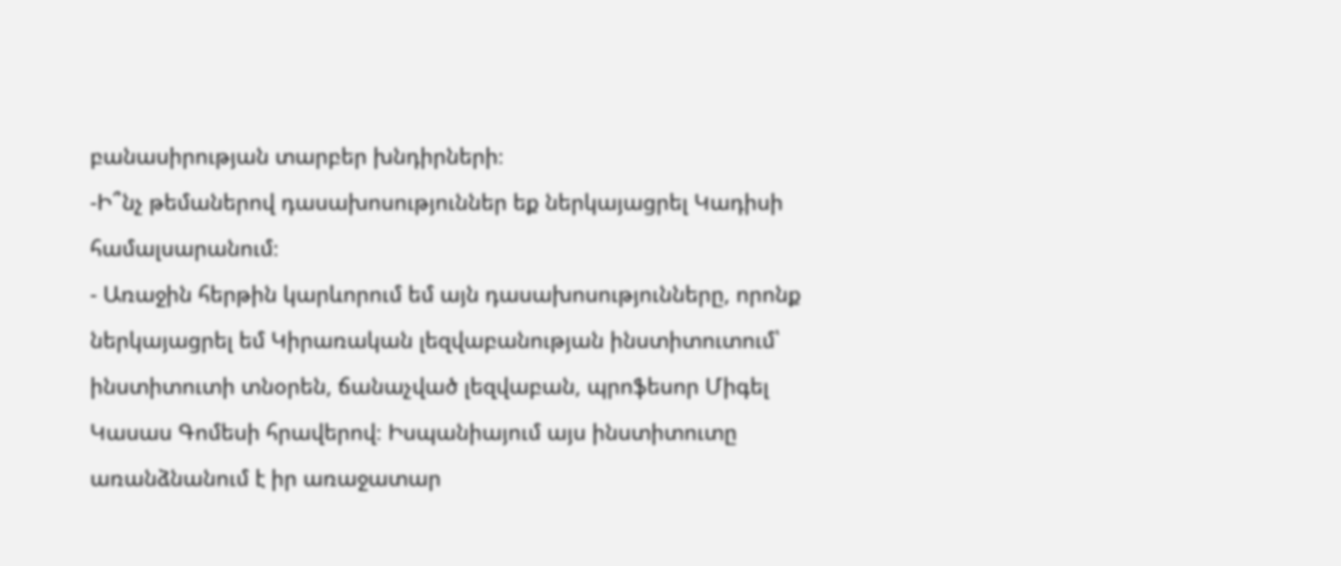բանասիրության տարբեր խնդիրների։
-Ի՞նչ թեմաներով դասախոսություններ եք ներկայացրել Կադիսի համալսարանում։
- Առաջին հերթին կարևորում եմ այն դասախոսությունները, որոնք ներկայացրել եմ Կիրառական լեզվաբանության ինստիտուտում՝ ինստիտուտի տնօրեն, ճանաչված լեզվաբան, պրոֆեսոր Միգել Կասաս Գոմեսի հրավերով։ Իսպանիայում այս ինստիտուտը առանձնանում է իր առաջատար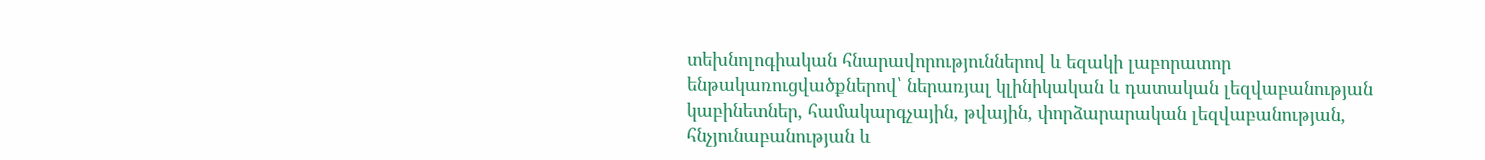տեխնոլոգիական հնարավորություններով և եզակի լաբորատոր ենթակառուցվածքներով՝ ներառյալ կլինիկական և դատական լեզվաբանության կաբինետներ, համակարգչային, թվային, փորձարարական լեզվաբանության, հնչյունաբանության և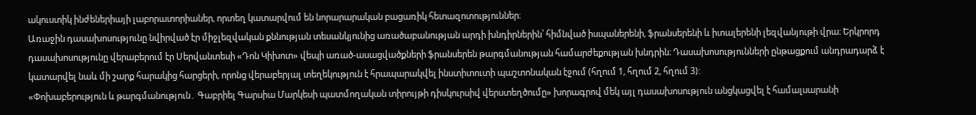ակուստիկ ինժեներիայի լաբորատորիաներ, որտեղ կատարվում են նորարարական բացառիկ հետազոտություններ։
Առաջին դասախոսությունը նվիրված էր միջլեզվական քննության տեսանկյունից առածաբանության արդի խնդիրներին՝ հիմնված իսպաներենի, ֆրանսերենի և իտալերենի լեզվանյութի վրա։ Երկրորդ դասախոսությունը վերաբերում էր Սերվանտեսի «Դոն Կիխոտ» վեպի առած-ասացվածքների ֆրանսերեն թարգմանության համարժեքության խնդրին։ Դասախոսությունների ընթացքում անդրադարձ է կատարվել նաև մի շարք հարակից հարցերի, որոնց վերաբերյալ տեղեկություն է հրապարակվել ինստիտուտի պաշտոնական էջում (հղում 1, հղում 2, հղում 3):
«Փոխաբերություն և թարգմանություն․ Գաբրիել Գարսիա Մարկեսի պատմողական տիրույթի դիսկուրսիվ վերստեղծումը» խորագրով մեկ այլ դասախոսություն անցկացվել է համալսարանի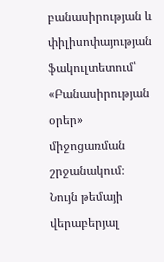բանասիրության և փիլիսոփայության ֆակուլտետում՝ «Բանասիրության օրեր» միջոցառման շրջանակում։ Նույն թեմայի վերաբերյալ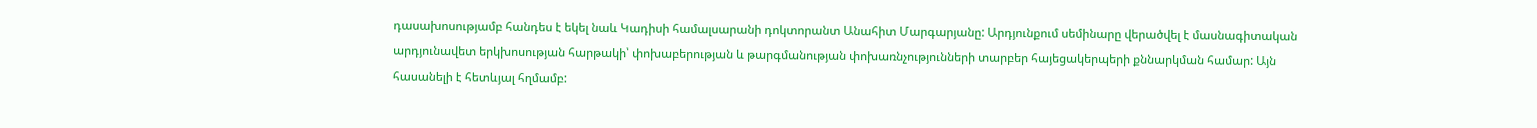դասախոսությամբ հանդես է եկել նաև Կադիսի համալսարանի դոկտորանտ Անահիտ Մարգարյանը: Արդյունքում սեմինարը վերածվել է մասնագիտական արդյունավետ երկխոսության հարթակի՝ փոխաբերության և թարգմանության փոխառնչությունների տարբեր հայեցակերպերի քննարկման համար: Այն հասանելի է հետևյալ հղմամբ: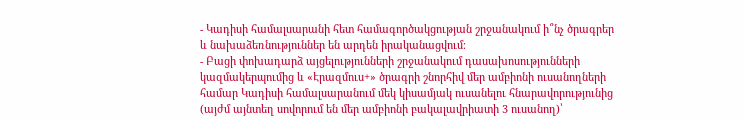- Կադիսի համալսարանի հետ համագործակցության շրջանակում ի՞նչ ծրագրեր և նախաձեռնություններ են արդեն իրականացվում։
- Բացի փոխադարձ այցելությունների շրջանակում դասախոսությունների կազմակերպումից և «Էրազմուս+» ծրագրի շնորհիվ մեր ամբիոնի ուսանողների համար Կադիսի համալսարանում մեկ կիսամյակ ուսանելու հնարավորությունից (այժմ այնտեղ սովորում են մեր ամբիոնի բակալավրիատի 3 ուսանող)՝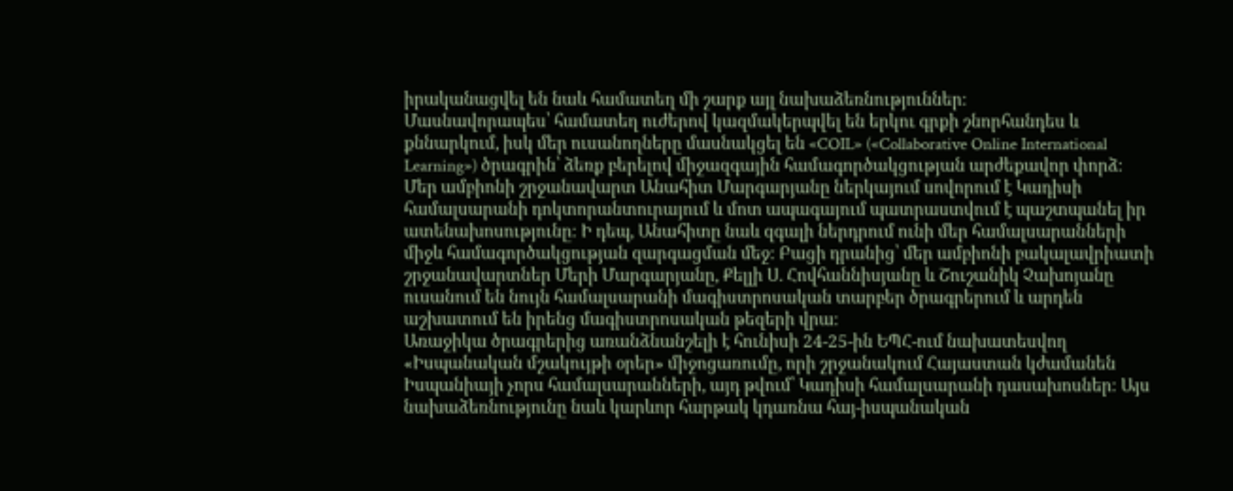իրականացվել են նաև համատեղ մի շարք այլ նախաձեռնություններ։
Մասնավորապես՝ համատեղ ուժերով կազմակերպվել են երկու գրքի շնորհանդես և քննարկում, իսկ մեր ուսանողները մասնակցել են «COIL» («Collaborative Online International Learning») ծրագրին՝ ձեռք բերելով միջազգային համագործակցության արժեքավոր փորձ։
Մեր ամբիոնի շրջանավարտ Անահիտ Մարգարյանը ներկայում սովորում է Կադիսի համալսարանի դոկտորանտուրայում և մոտ ապագայում պատրաստվում է պաշտպանել իր ատենախոսությունը։ Ի դեպ, Անահիտը նաև զգալի ներդրում ունի մեր համալսարանների միջև համագործակցության զարգացման մեջ: Բացի դրանից՝ մեր ամբիոնի բակալավրիատի շրջանավարտներ Մերի Մարգարյանը, Քելլի Ս. Հովհաննիսյանը և Շուշանիկ Չախոյանը ուսանում են նույն համալսարանի մագիստրոսական տարբեր ծրագրերում և արդեն աշխատում են իրենց մագիստրոսական թեզերի վրա։
Առաջիկա ծրագրերից առանձնանշելի է հունիսի 24-25-ին ԵՊՀ-ում նախատեսվող «Իսպանական մշակույթի օրեր» միջոցառումը, որի շրջանակում Հայաստան կժամանեն Իսպանիայի չորս համալսարանների, այդ թվում՝ Կադիսի համալսարանի դասախոսներ։ Այս նախաձեռնությունը նաև կարևոր հարթակ կդառնա հայ-իսպանական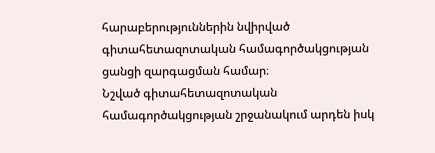հարաբերություններին նվիրված գիտահետազոտական համագործակցության ցանցի զարգացման համար։
Նշված գիտահետազոտական համագործակցության շրջանակում արդեն իսկ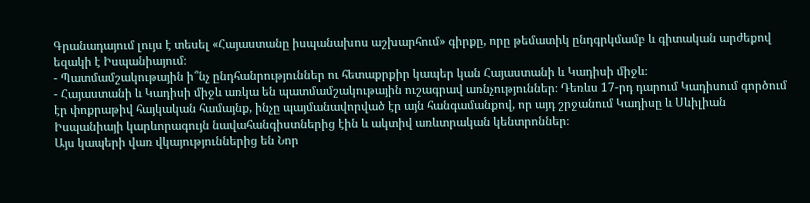Գրանադայում լույս է տեսել «Հայաստանը իսպանախոս աշխարհում» գիրքը, որը թեմատիկ ընդգրկմամբ և գիտական արժեքով եզակի է Իսպանիայում։
- Պատմամշակութային ի՞նչ ընդհանրություններ ու հետաքրքիր կապեր կան Հայաստանի և Կադիսի միջև։
- Հայաստանի և Կադիսի միջև առկա են պատմամշակութային ուշագրավ առնչություններ։ Դեռևս 17-րդ դարում Կադիսում գործում էր փոքրաթիվ հայկական համայնք, ինչը պայմանավորված էր այն հանգամանքով, որ այդ շրջանում Կադիսը և Սևիլիան Իսպանիայի կարևորագույն նավահանգիստներից էին և ակտիվ առևտրական կենտրոններ։
Այս կապերի վառ վկայություններից են Նոր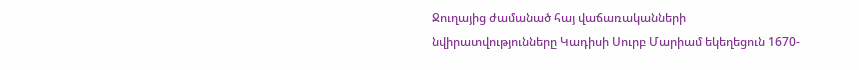Ջուղայից ժամանած հայ վաճառականների նվիրատվությունները Կադիսի Սուրբ Մարիամ եկեղեցուն 1670-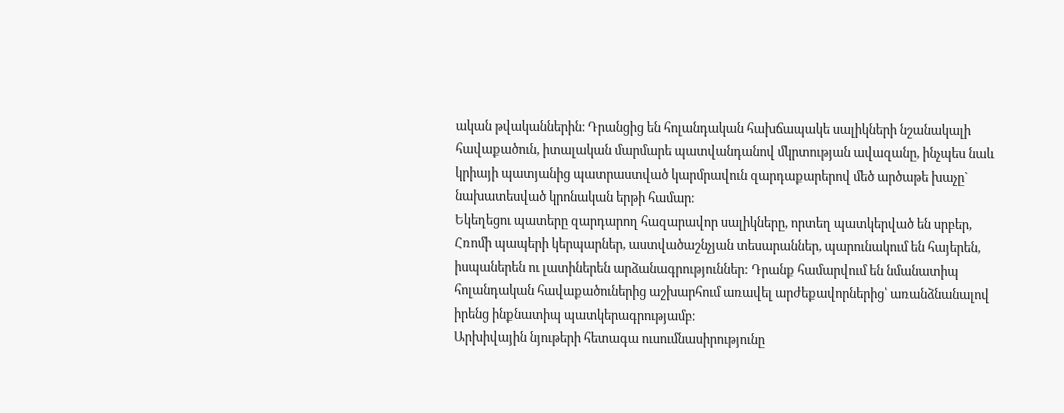ական թվականներին։ Դրանցից են հոլանդական հախճապակե սալիկների նշանակալի հավաքածուն, իտալական մարմարե պատվանդանով մկրտության ավազանը, ինչպես նաև կրիայի պատյանից պատրաստված կարմրավուն զարդաքարերով մեծ արծաթե խաչը` նախատեսված կրոնական երթի համար։
Եկեղեցու պատերը զարդարող հազարավոր սալիկները, որտեղ պատկերված են սրբեր, Հռոմի պապերի կերպարներ, աստվածաշնչյան տեսարաններ, պարունակում են հայերեն, իսպաներեն ու լատիներեն արձանագրություններ: Դրանք համարվում են նմանատիպ հոլանդական հավաքածուներից աշխարհում առավել արժեքավորներից՝ առանձնանալով իրենց ինքնատիպ պատկերագրությամբ։
Արխիվային նյութերի հետագա ուսումնասիրությունը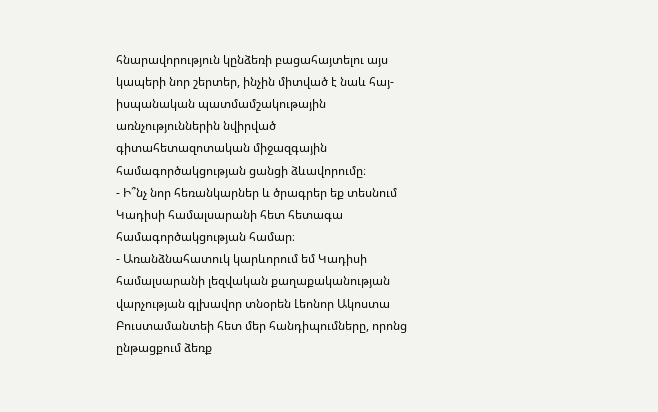հնարավորություն կընձեռի բացահայտելու այս կապերի նոր շերտեր, ինչին միտված է նաև հայ-իսպանական պատմամշակութային առնչություններին նվիրված գիտահետազոտական միջազգային համագործակցության ցանցի ձևավորումը։
- Ի՞նչ նոր հեռանկարներ և ծրագրեր եք տեսնում Կադիսի համալսարանի հետ հետագա համագործակցության համար։
- Առանձնահատուկ կարևորում եմ Կադիսի համալսարանի լեզվական քաղաքականության վարչության գլխավոր տնօրեն Լեոնոր Ակոստա Բուստամանտեի հետ մեր հանդիպումները, որոնց ընթացքում ձեռք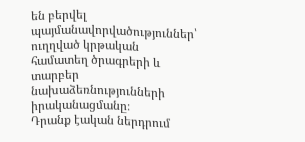են բերվել պայմանավորվածություններ՝ ուղղված կրթական համատեղ ծրագրերի և տարբեր նախաձեռնությունների իրականացմանը։
Դրանք էական ներդրում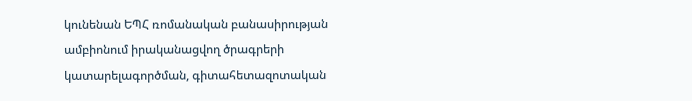կունենան ԵՊՀ ռոմանական բանասիրության ամբիոնում իրականացվող ծրագրերի կատարելագործման, գիտահետազոտական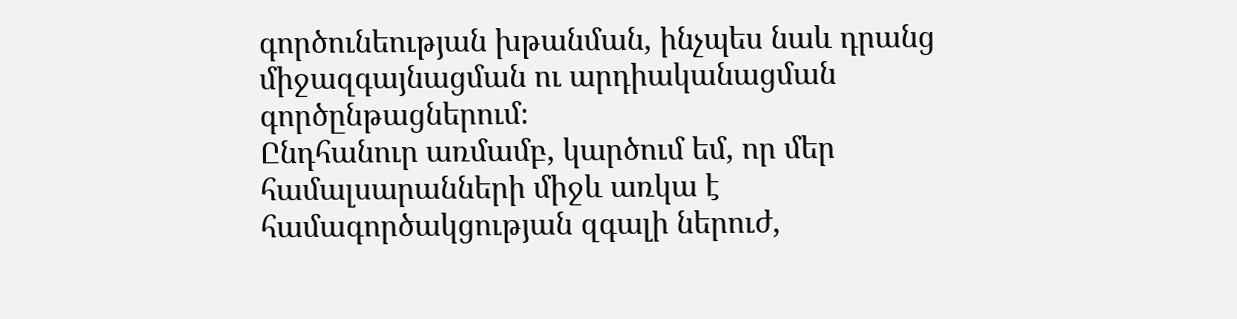գործունեության խթանման, ինչպես նաև դրանց միջազգայնացման ու արդիականացման գործընթացներում։
Ընդհանուր առմամբ, կարծում եմ, որ մեր համալսարանների միջև առկա է համագործակցության զգալի ներուժ,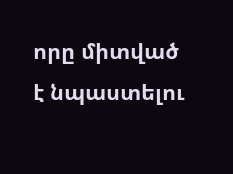որը միտված է նպաստելու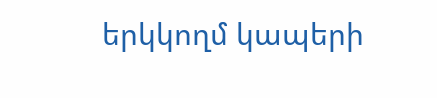երկկողմ կապերի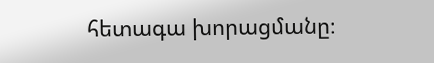հետագա խորացմանը։